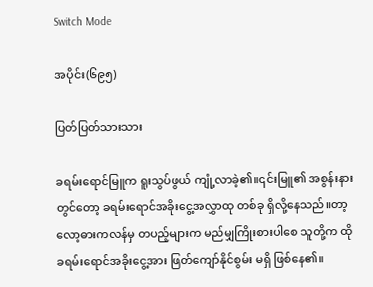Switch Mode

အပိုင်း(၆၉၅)

ပြတ်ပြတ်သားသား

ခရမ်းရောင်မြူက ရူးသွပ်ဖွယ် ကျုံ့လာခဲ့၏။၎င်းမြူ၏ အစွန်းနားတွင်တော့ ခရမ်းရောင်အခိုးငွေ့အလွှာထု တစ်ခု ရှိလို့နေသည်။တာ့လော့ဓားကလန်မှ တပည့်များက မည်မျှကြိုးစားပါစေ သူတို့က ထိုခရမ်းရောင်အခိုးငွေ့အား ဖြတ်ကျော်နိုင်စွမ်း မရှိ ဖြစ်နေ၏။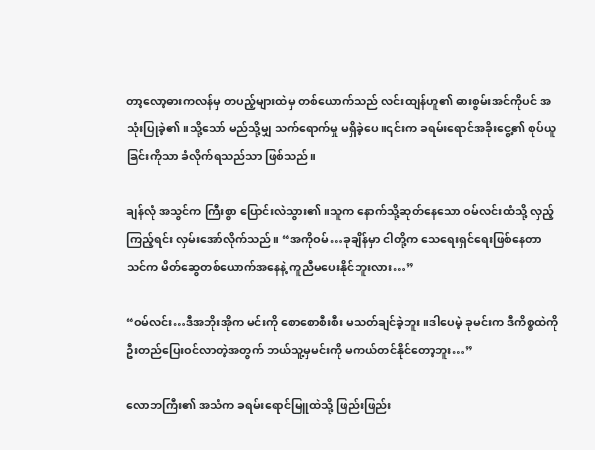တာ့လော့ဓားကလန်မှ တပည့်များထဲမှ တစ်ယောက်သည် လင်းထျန်ဟူ၏ ဓားစွမ်းအင်ကိုပင် အသုံးပြုခဲ့၏။သို့သော် မည်သို့မျှ သက်ရောက်မှု မရှိခဲ့ပေ။၎င်းက ခရမ်းရောင်အခိုးငွေ့၏ စုပ်ယူခြင်းကိုသာ ခံလိုက်ရသည်သာ ဖြစ်သည်။

ချန်လုံ အသွင်က ကြီးစွာ ပြောင်းလဲသွား၏။သူက နောက်သို့ဆုတ်နေသော ဝမ်လင်းထံသို့ လှည့်ကြည့်ရင်း လှမ်းအော်လိုက်သည်။ “အကိုဝမ်…ခုချိန်မှာ ငါတို့က သေရေးရှင်ရေးဖြစ်နေတာ သင်က မိတ်ဆွေတစ်ယောက်အနေနဲ့ ကူညီမပေးနိုင်ဘူးလား…”

“ဝမ်လင်း…ဒီအဘိုးအိုက မင်းကို စောစောစီးစီး မသတ်ချင်ခဲ့ဘူး။ဒါပေမဲ့ ခုမင်းက ဒီကိစ္စထဲကို ဦးတည်ပြေးဝင်လာတဲ့အတွက် ဘယ်သူ့မှမင်းကို မကယ်တင်နိုင်တော့ဘူး…”

လောဘကြီး၏ အသံက ခရမ်းရောင်မြူထဲသို့ ဖြည်းဖြည်း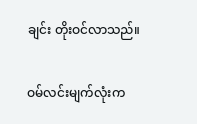ချင်း တိုးဝင်လာသည်။

ဝမ်လင်းမျက်လုံးက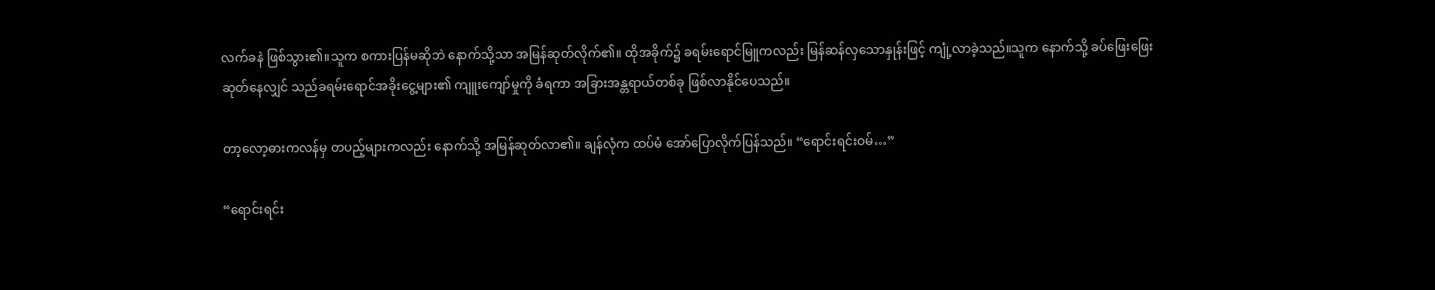လက်ခနဲ ဖြစ်သွား၏။သူက စကားပြန်မဆိုဘဲ နောက်သို့သာ အမြန်ဆုတ်လိုက်၏။ ထိုအခိုက်၌ ခရမ်းရောင်မြူကလည်း မြန်ဆန်လှသောနှုန်းဖြင့် ကျုံ့လာခဲ့သည်။သူက နောက်သို့ ခပ်ဖြေးဖြေးဆုတ်နေလျှင် သည်ခရမ်းရောင်အခိုးငွေ့များ၏ ကျူးကျော်မှုကို ခံရကာ အခြားအန္တရာယ်တစ်ခု ဖြစ်လာနိုင်ပေသည်။

တာ့လော့ဓားကလန်မှ တပည့်များကလည်း နောက်သို့ အမြန်ဆုတ်လာ၏။ ချန်လုံက ထပ်မံ အော်ပြောလိုက်ပြန်သည်။ “ရောင်းရင်းဝမ်…”

“ရောင်းရင်း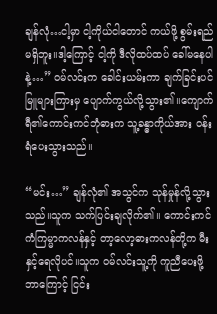ချန်လုံ…ငါ့မှာ ငါ့ကိုယ်ငါတောင် ကယ်ဖို့ စွမ်းရည်မရှိဘူး။ဒါ့ကြောင့် ငါ့ကို ဒီလိုထပ်ထပ် ခေါ်မနေပါနဲ့…” ဝမ်လင်းက ခေါင်းယမ်းကာ ချက်ခြင်းပင် မြူများကြားမှ ပျောက်ကွယ်လို့သွား၏။ကျောက်ရီ၏ကောင်းကင်ဘုံဓားက သူ့ခန္ဓာကိုယ်အား ဝန်းရံပေးသွားသည်။

“မင်း…” ချန်လုံ၏ အသွင်က သုန်မှုန်လို့သွားသည်။သူက သက်ပြင်းချလိုက်၏။ ကောင်းကင်ကံကြမ္မာကလန်နှင့် တာ့လော့ဓားကလန်တို့က မီးနှင့်ရေလိုပင်။သူက ဝမ်လင်းသူ့ကို ကူညီပေးဖို့ ဘာကြောင့် ငြင်း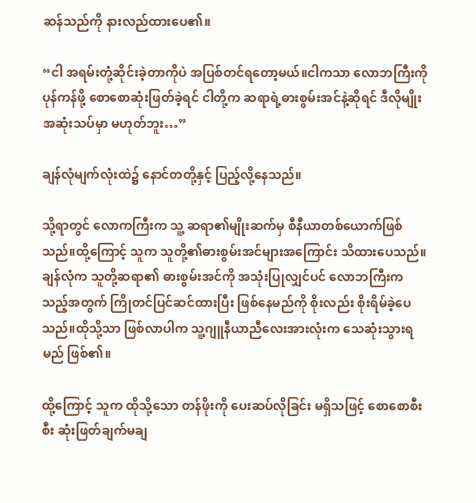ဆန်သည်ကို နားလည်ထားပေ၏။

“ငါ အရမ်းတုံ့ဆိုင်းခဲ့တာကိုပဲ အပြစ်တင်ရတော့မယ်။ငါကသာ လောဘကြီးကို ပုန်ကန်ဖို့ စောစောဆုံးဖြတ်ခဲ့ရင် ငါတို့က ဆရာရဲ့ဓားစွမ်းအင်နဲ့ဆိုရင် ဒီလိုမျိုး အဆုံးသပ်မှာ မဟုတ်ဘူး…”

ချန်လုံမျက်လုံးထဲ၌ နောင်တတို့နှင့် ပြည့်လို့နေသည်။

သို့ရာတွင် လောကကြီးက သူ့ ဆရာ၏မျိုးဆက်မှ စီနီယာတစ်ယောက်ဖြစ်သည်။ထို့ကြောင့် သူက သူတို့၏ဓားစွမ်းအင်များအကြောင်း သိထားပေသည်။ချန်လုံက သူတို့ဆရာ၏ ဓားစွမ်းအင်ကို အသုံးပြုလျှင်ပင် လောဘကြီးက သည့်အတွက် ကြိုတင်ပြင်ဆင်ထားပြီး ဖြစ်နေမည်ကို စိုးလည်း စိုးရိမ်ခဲ့ပေသည်။ထိုသို့သာ ဖြစ်လာပါက သူ့ဂျူနီယာညီလေးအားလုံးက သေဆုံးသွားရမည် ဖြစ်၏။

ထို့ကြောင့် သူက ထိုသို့သော တန်ဖိုးကို ပေးဆပ်လိုခြင်း မရှိသဖြင့် စောစောစီးစီး ဆုံးဖြတ်ချက်မချ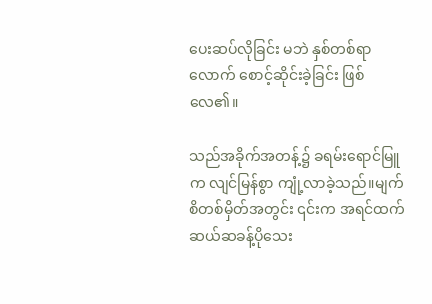ပေးဆပ်လိုခြင်း မဘဲ နှစ်တစ်ရာလောက် စောင့်ဆိုင်းခဲ့ခြင်း ဖြစ်လေ၏။

သည်အခိုက်အတန့်၌ ခရမ်းရောင်မြူက လျင်မြန်စွာ ကျုံ့လာခဲ့သည်။မျက်စိတစ်မှိတ်အတွင်း ၎င်းက အရင်ထက် ဆယ်ဆခန့်ပိုသေး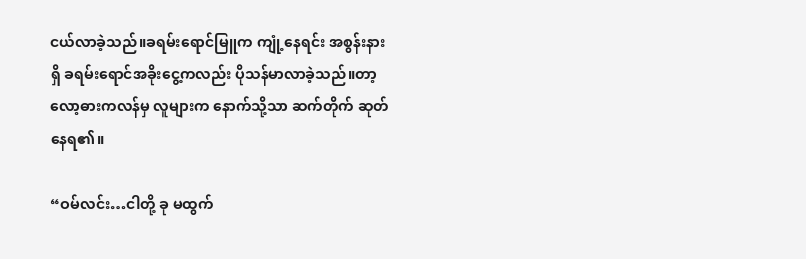ငယ်လာခဲ့သည်။ခရမ်းရောင်မြူက ကျုံ့နေရင်း အစွန်းနားရှိ ခရမ်းရောင်အခိုးငွေ့ကလည်း ပိုသန်မာလာခဲ့သည်။တာ့လော့ဓားကလန်မှ လူများက နောက်သို့သာ ဆက်တိုက် ဆုတ်နေရ၏။

“ဝမ်လင်း…ငါတို့ ခု မထွက်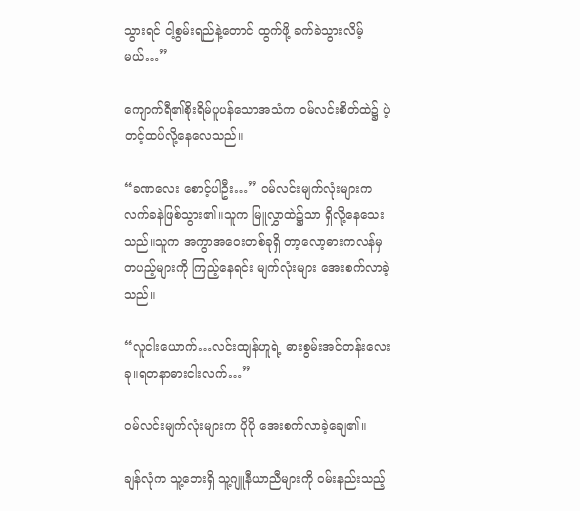သွားရင် ငါ့စွမ်းရည်နဲ့တောင် ထွက်ဖို့ ခက်ခဲသွားလိမ့်မယ်…”

ကျောက်ရီ၏စိုးရိမ်ပူပန်သောအသံက ဝမ်လင်းစိတ်ထဲ၌ ပဲ့တင့်ထပ်လို့နေလေသည်။

“ခဏလေး စောင့်ပါဦး…” ဝမ်လင်းမျက်လုံးများက လက်ခနဲဖြစ်သွား၏။သူက မြူလွှာထဲ၌သာ ရှိလို့နေသေးသည်။သူက အကွာအဝေးတစ်ခုရှိ တာ့လော့ဓားကလန်မှ တပည့်များကို ကြည့်နေရင်း မျက်လုံးများ အေးစက်လာခဲ့သည်။

“လူငါးယောက်…လင်းထျန်ဟူရဲ့ ဓားစွမ်းအင်တန်းလေးခု။ရတနာဓားငါးလက်…”

ဝမ်လင်းမျက်လုံးများက ပိုပို အေးစက်လာခဲ့ချေ၏။

ချန်လုံက သူ့ဘေးရှိ သူ့ဂျူနီယာညီများကို ဝမ်းနည်းသည့်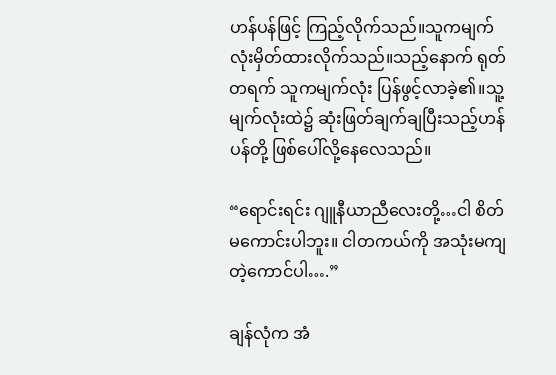ဟန်ပန်ဖြင့် ကြည့်လိုက်သည်။သူကမျက်လုံးမှိတ်ထားလိုက်သည်။သည့်နောက် ရုတ်တရက် သူကမျက်လုံး ပြန်ဖွင့်လာခဲ့၏။သူ့မျက်လုံးထဲ၌ ဆုံးဖြတ်ချက်ချပြီးသည့်ဟန်ပန်တို့ ဖြစ်ပေါ်လို့နေလေသည်။

“ရောင်းရင်း ဂျူနီယာညီလေးတို့…ငါ စိတ်မကောင်းပါဘူး။ ငါတကယ်ကို အသုံးမကျတဲ့ကောင်ပါ….”

ချန်လုံက အံ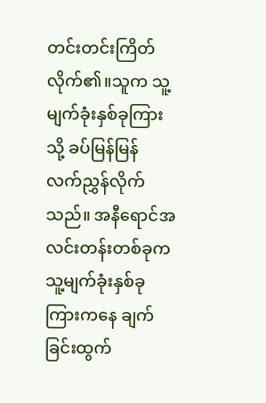တင်းတင်းကြိတ်လိုက်၏။သူက သူ့မျက်ခုံးနှစ်ခုကြားသို့ ခပ်မြန်မြန် လက်ညွှန်လိုက်သည်။ အနီရောင်အလင်းတန်းတစ်ခုက သူ့မျက်ခုံးနှစ်ခုကြားကနေ ချက်ခြင်းထွက်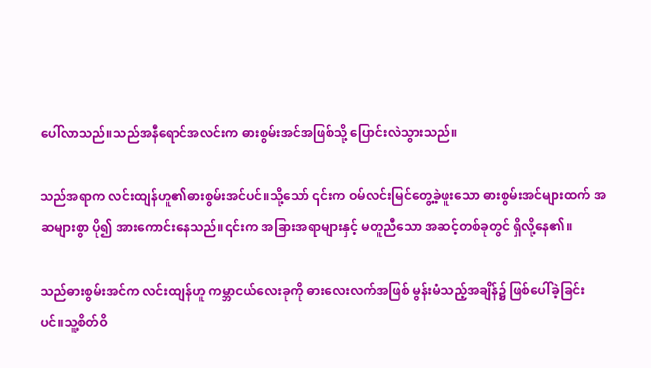ပေါ်လာသည်။သည်အနီရောင်အလင်းက ဓားစွမ်းအင်အဖြစ်သို့ ပြောင်းလဲသွားသည်။

သည်အရာက လင်းထျန်ဟူ၏ဓားစွမ်းအင်ပင်။သို့သော် ၎င်းက ဝမ်လင်းမြင်တွေ့ခဲ့ဖူးသော ဓားစွမ်းအင်များထက် အဆများစွာ ပို၍ အားကောင်းနေသည်။၎င်းက အခြားအရာများနှင့် မတူညီသော အဆင့်တစ်ခုတွင် ရှိလို့နေ၏။

သည်ဓားစွမ်းအင်က လင်းထျန်ဟူ ကမ္ဘာငယ်လေးခုကို ဓားလေးလက်အဖြစ် မွန်းမံသည့်အချိန်၌ ဖြစ်ပေါ်ခဲ့ခြင်းပင်။သူ့စိတ်ဝိ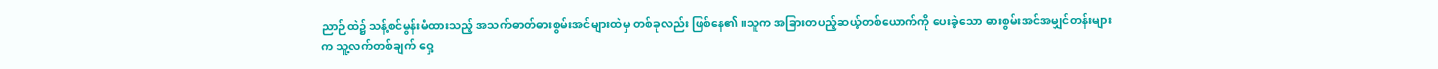ညာဉ်ထဲ၌ သန့်စင်မွန်းမံထားသည့် အသက်ဓာတ်ဓားစွမ်းအင်များထဲမှ တစ်ခုလည်း ဖြစ်နေ၏။သူက အခြားတပည့်ဆယ့်တစ်ယောက်ကို ပေးခဲ့သော ဓားစွမ်းအင်အမျှင်တန်းများက သူ့လက်တစ်ချက် ဝှေ့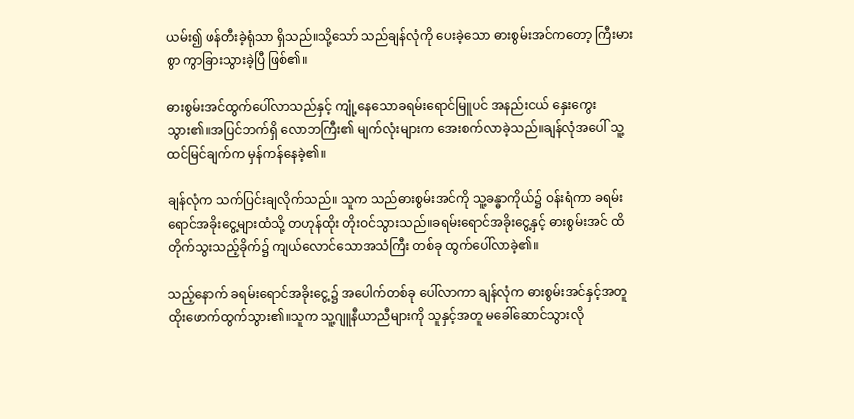ယမ်း၍ ဖန်တီးခဲ့ရုံသာ ရှိသည်။သို့သော် သည်ချန်လုံကို ပေးခဲ့သော ဓားစွမ်းအင်ကတော့ ကြီးမားစွာ ကွာခြားသွားခဲ့ပြီ ဖြစ်၏။

ဓားစွမ်းအင်ထွက်ပေါ်လာသည်နှင့် ကျုံ့နေသောခရမ်းရောင်မြူပင် အနည်းငယ် နှေးကွေးသွား၏။အပြင်ဘက်ရှိ လောဘကြီး၏ မျက်လုံးများက အေးစက်လာခဲ့သည်။ချန်လုံအပေါ် သူ့ထင်မြင်ချက်က မှန်ကန်နေခဲ့၏။

ချန်လုံက သက်ပြင်းချလိုက်သည်။ သူက သည်ဓားစွမ်းအင်ကို သူ့ခန္ဓာကိုယ်၌ ဝန်းရံကာ ခရမ်းရောင်အခိုးငွေ့များထံသို့ တဟုန်ထိုး တိုးဝင်သွားသည်။ခရမ်းရောင်အခိုးငွေ့နှင့် ဓားစွမ်းအင် ထိတိုက်သွးသည့်ခိုက်၌ ကျယ်လောင်သောအသံကြီး တစ်ခု ထွက်ပေါ်လာခဲ့၏။

သည့်နောက် ခရမ်းရောင်အခိုးငွေ့၌ အပေါက်တစ်ခု ပေါ်လာကာ ချန်လုံက ဓားစွမ်းအင်နှင့်အတူ ထိုးဖောက်ထွက်သွား၏။သူက သူ့ဂျူနီယာညီများကို သူနှင့်အတူ မခေါ်ဆောင်သွားလို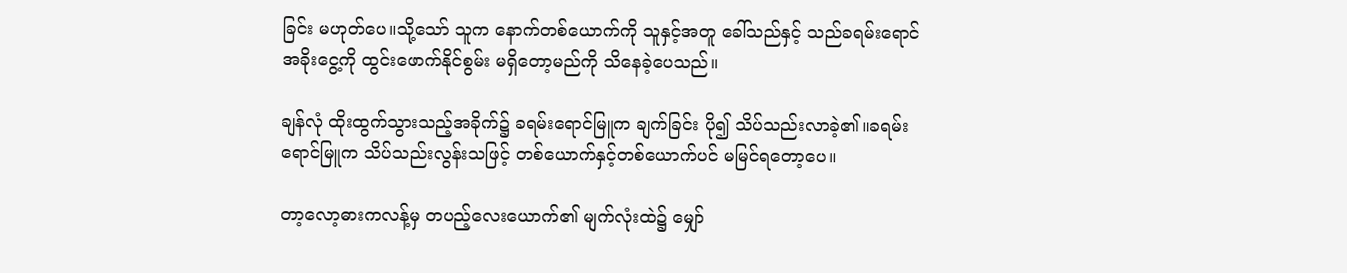ခြင်း မဟုတ်ပေ။သို့သော် သူက နောက်တစ်ယောက်ကို သူနှင့်အတူ ခေါ်သည်နှင့် သည်ခရမ်းရောင်အခိုးငွေ့ကို ထွင်းဖောက်နိုင်စွမ်း မရှိတော့မည်ကို သိနေခဲ့ပေသည်။

ချန်လုံ ထိုးထွက်သွားသည့်အခိုက်၌ ခရမ်းရောင်မြူက ချက်ခြင်း ပို၍ သိပ်သည်းလာခဲ့၏။ခရမ်းရောင်မြူက သိပ်သည်းလွန်းသဖြင့် တစ်ယောက်နှင့်တစ်ယောက်ပင် မမြင်ရတော့ပေ။

တာ့လော့ဓားကလန့်မှ တပည့်လေးယောက်၏ မျက်လုံးထဲ၌ မျှော်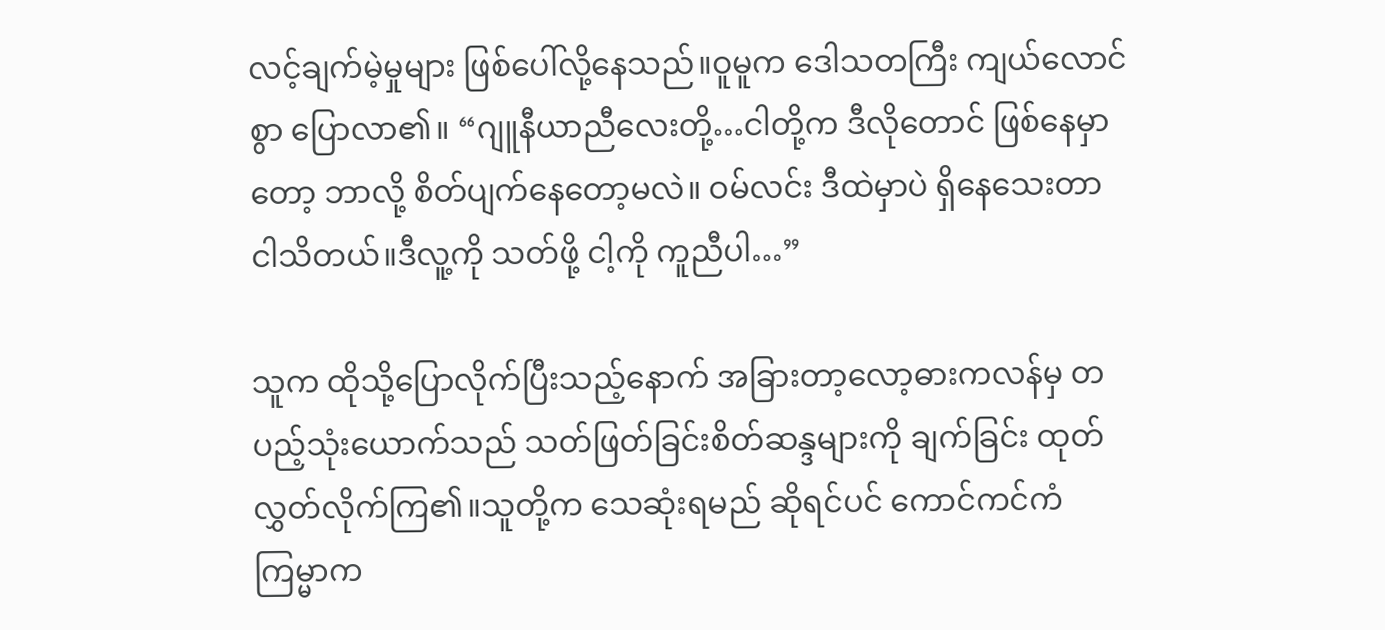လင့်ချက်မဲ့မှုများ ဖြစ်ပေါ်လို့နေသည်။ဝူမူက ဒေါသတကြီး ကျယ်လောင်စွာ ပြောလာ၏။ “ဂျူနီယာညီလေးတို့…ငါတို့က ဒီလိုတောင် ဖြစ်နေမှာတော့ ဘာလို့ စိတ်ပျက်နေတော့မလဲ။ ဝမ်လင်း ဒီထဲမှာပဲ ရှိနေသေးတာ ငါသိတယ်။ဒီလူ့ကို သတ်ဖို့ ငါ့ကို ကူညီပါ…”

သူက ထိုသို့ပြောလိုက်ပြီးသည့်နောက် အခြားတာ့လော့ဓားကလန်မှ တပည့်သုံးယောက်သည် သတ်ဖြတ်ခြင်းစိတ်ဆန္ဒများကို ချက်ခြင်း ထုတ်လွှတ်လိုက်ကြ၏။သူတို့က သေဆုံးရမည် ဆိုရင်ပင် ကောင်ကင်ကံကြမ္မာက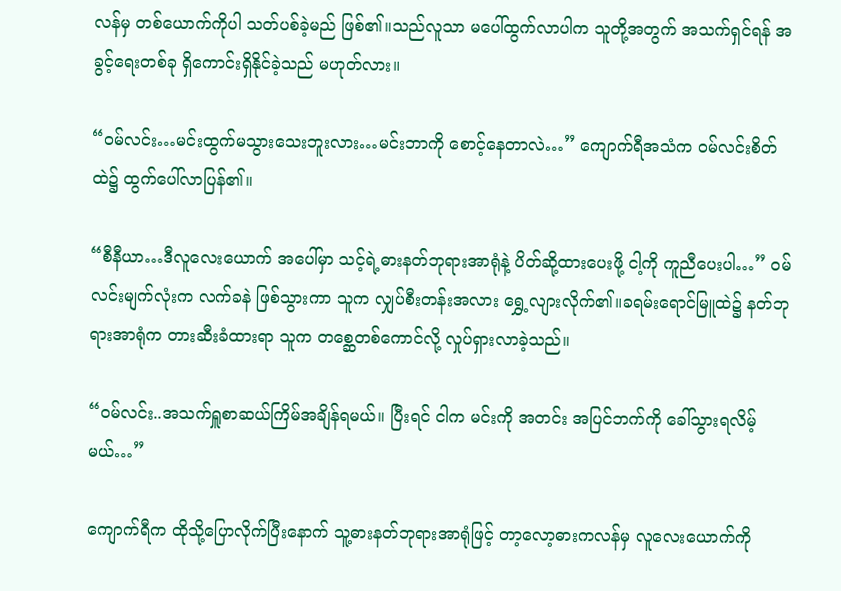လန်မှ တစ်ယောက်ကိုပါ သတ်ပစ်ခဲ့မည် ဖြစ်၏။သည်လူသာ မပေါ်ထွက်လာပါက သူတို့အတွက် အသက်ရှင်ရန် အခွင့်ရေးတစ်ခု ရှိကောင်းရှိနိုင်ခဲ့သည် မဟုတ်လား။

“ဝမ်လင်း…မင်းထွက်မသွားသေးဘူးလား…မင်းဘာကို စောင့်နေတာလဲ…” ကျောက်ရီအသံက ဝမ်လင်းစိတ်ထဲ၌ ထွက်ပေါ်လာပြန်၏။

“စီနီယာ…ဒီလူလေးယောက် အပေါ်မှာ သင့်ရဲ့ဓားနတ်ဘုရားအာရုံနဲ့ ပိတ်ဆို့ထားပေးဖို့ ငါ့ကို ကူညီပေးပါ…” ဝမ်လင်းမျက်လုံးက လက်ခနဲ ဖြစ်သွားကာ သူက လျှပ်စီးတန်းအလား ရွှေ့လျားလိုက်၏။ခရမ်းရောင်မြူထဲ၌ နတ်ဘုရားအာရုံက တားဆီးခံထားရာ သူက တစ္ဆေတစ်ကောင်လို့ လှုပ်ရှားလာခဲ့သည်။

“ဝမ်လင်း..အသက်ရှူစာဆယ်ကြိမ်အချိန်ရမယ်။ ပြီးရင် ငါက မင်းကို အတင်း အပြင်ဘက်ကို ခေါ်သွားရလိမ့်မယ်…”

ကျောက်ရီက ထိုသို့ပြောလိုက်ပြီးနောက် သူ့ဓားနတ်ဘုရားအာရုံဖြင့် တာ့လော့ဓားကလန်မှ လူလေးယောက်ကို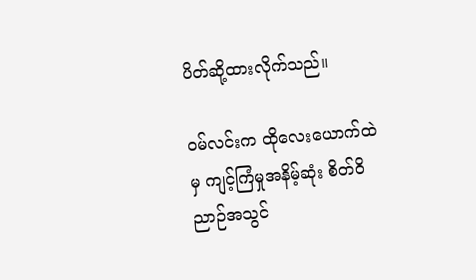ပိတ်ဆို့ထားလိုက်သည်။

ဝမ်လင်းက ထိုလေးယောက်ထဲမှ ကျင့်ကြံမှုအနိမ့်ဆုံး စိတ်ဝိညာဉ်အသွင်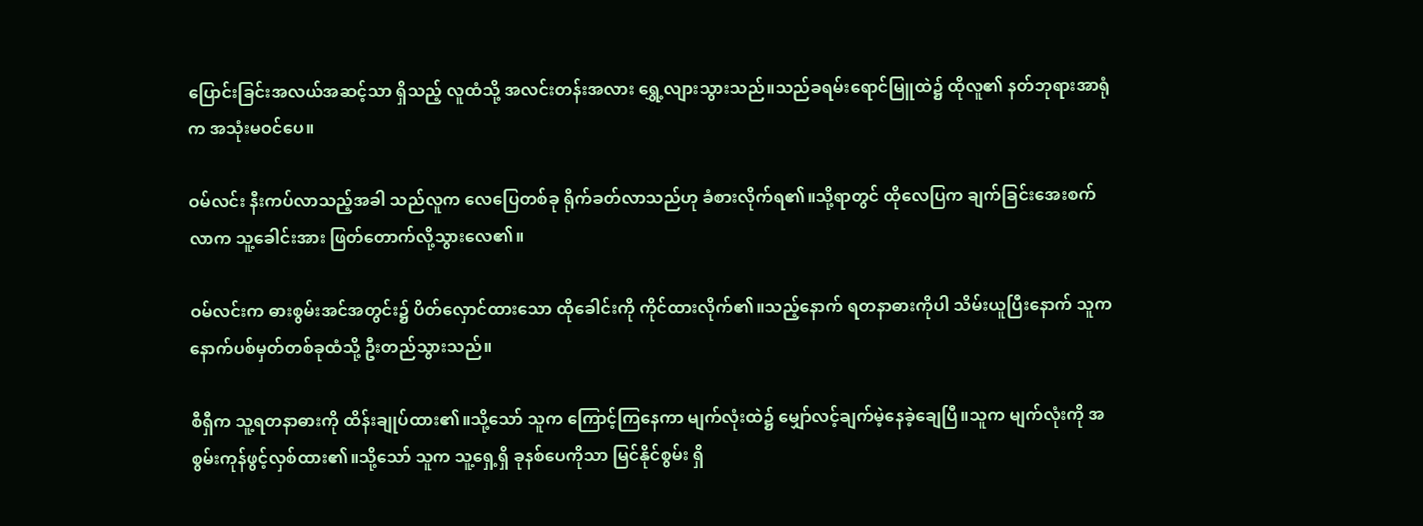ပြောင်းခြင်းအလယ်အဆင့်သာ ရှိသည့် လူထံသို့ အလင်းတန်းအလား ရွှေ့လျားသွားသည်။သည်ခရမ်းရောင်မြူထဲ၌ ထိုလူ၏ နတ်ဘုရားအာရုံက အသုံးမဝင်ပေ။

ဝမ်လင်း နီးကပ်လာသည့်အခါ သည်လူက လေပြေတစ်ခု ရိုက်ခတ်လာသည်ဟု ခံစားလိုက်ရ၏။သို့ရာတွင် ထိုလေပြက ချက်ခြင်းအေးစက်လာက သူ့ခေါင်းအား ဖြတ်တောက်လို့သွားလေ၏။

ဝမ်လင်းက ဓားစွမ်းအင်အတွင်း၌ ပိတ်လှောင်ထားသော ထိုခေါင်းကို ကိုင်ထားလိုက်၏။သည့်နောက် ရတနာဓားကိုပါ သိမ်းယူပြီးနောက် သူက နောက်ပစ်မှတ်တစ်ခုထံသို့ ဦးတည်သွားသည်။

စီရှီက သူ့ရတနာဓားကို ထိန်းချုပ်ထား၏။သို့သော် သူက ကြောင့်ကြနေကာ မျက်လုံးထဲ၌ မျှော်လင့်ချက်မဲ့နေခဲ့ချေပြီ။သူက မျက်လုံးကို အစွမ်းကုန်ဖွင့်လှစ်ထား၏။သို့သော် သူက သူ့ရှေ့ရှိ ခုနစ်ပေကိုသာ မြင်နိုင်စွမ်း ရှိ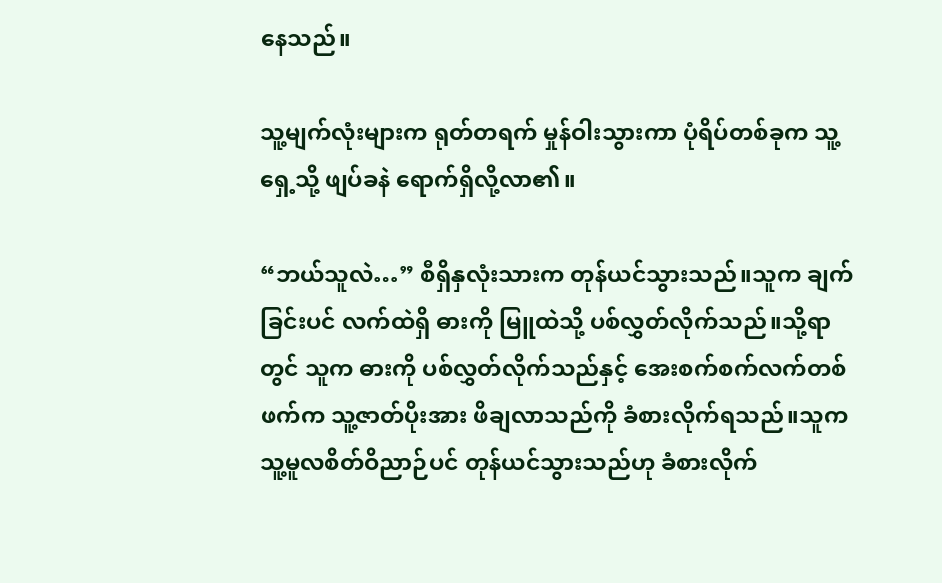နေသည်။

သူ့မျက်လုံးများက ရုတ်တရက် မှုန်ဝါးသွားကာ ပုံရိပ်တစ်ခုက သူ့ရှေ့သို့ ဖျပ်ခနဲ ရောက်ရှိလို့လာ၏။

“ဘယ်သူလဲ…” စီရှိနှလုံးသားက တုန်ယင်သွားသည်။သူက ချက်ခြင်းပင် လက်ထဲရှိ ဓားကို မြူထဲသို့ ပစ်လွှတ်လိုက်သည်။သို့ရာတွင် သူက ဓားကို ပစ်လွှတ်လိုက်သည်နှင့် အေးစက်စက်လက်တစ်ဖက်က သူ့ဇာတ်ပိုးအား ဖိချလာသည်ကို ခံစားလိုက်ရသည်။သူက သူ့မူလစိတ်ဝိညာဉ်ပင် တုန်ယင်သွားသည်ဟု ခံစားလိုက်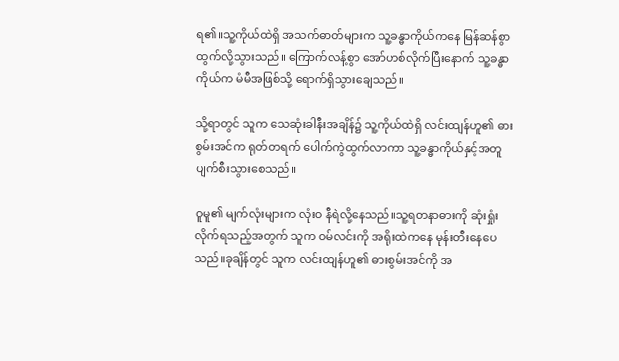ရ၏။သူ့ကိုယ်ထဲရှိ အသက်ဓာတ်များက သူ့ခန္ဓာကိုယ်ကနေ မြန်ဆန်စွာ ထွက်လို့သွားသည်။ ကြောက်လန့်စွာ အော်ဟစ်လိုက်ပြီးနောက် သူ့ခန္ဓာကိုယ်က မံမီအဖြစ်သို့ ရောက်ရှိသွားချေသည်။

သို့ရာတွင် သူက သေဆုံးခါနီးအချိန်၌ သူ့ကိုယ်ထဲရှိ လင်းထျန်ဟူ၏ ဓားစွမ်းအင်က ရုတ်တရက် ပေါက်ကွဲထွက်လာကာ သူ့ခန္ဓာကိုယ်နှင့်အတူ ပျက်စီးသွားစေသည်။

ဝူမူ၏ မျက်လုံးများက လုံးဝ နီရဲလို့နေသည်။သူ့ရတနာဓားကို ဆုံးရှုံးလိုက်ရသည့်အတွက် သူက ဝမ်လင်းကို အရိုးထဲကနေ မုန်းတီးနေပေသည်။ခုချိန်တွင် သူက လင်းထျန်ဟူ၏ ဓားစွမ်းအင်ကို အ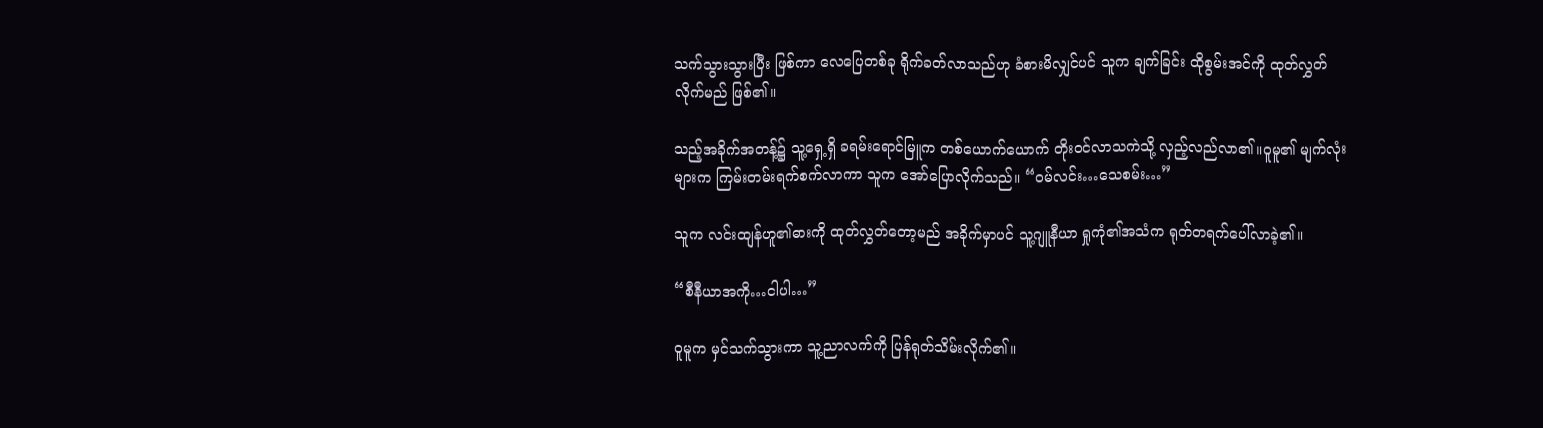သက်သွားသွားပြီး ဖြစ်ကာ လေပြေတစ်ခု ရိုက်ခတ်လာသည်ဟု ခံစားမိလျှင်ပင် သူက ချက်ခြင်း ထိုစွမ်းအင်ကို ထုတ်လွှတ်လိုက်မည် ဖြစ်၏။

သည့်အခိုက်အတန့်၌ သူ့ရှေ့ရှိ ခရမ်းရောင်မြူက တစ်ယောက်ယောက် တိုးဝင်လာသကဲသို့ လှည့်လည်လာ၏။ဝူမူ၏ မျက်လုံးများက ကြမ်းတမ်းရက်စက်လာကာ သူက အော်ပြောလိုက်သည်။ “ဝမ်လင်း…သေစမ်း…”

သူက လင်းထျန်ဟူ၏ဓားကို ထုတ်လွှတ်တော့မည် အခိုက်မှာပင် သူ့ဂျူနီယာ ရှုကုံ၏အသံက ရုတ်တရက်ပေါ်လာခဲ့၏။

“စီနီယာအကို…ငါပါ…”

ဝူမူက မှင်သက်သွားကာ သူ့ညာလက်ကို ပြန်ရုတ်သိမ်းလိုက်၏။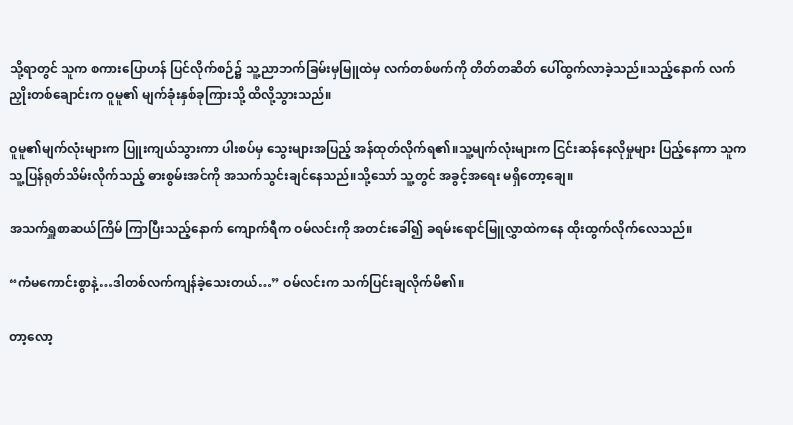သို့ရာတွင် သူက စကားပြောဟန် ပြင်လိုက်စဉ်၌ သူ့ညာဘက်ခြမ်းမှမြူထဲမှ လက်တစ်ဖက်ကို တိတ်တဆိတ် ပေါ်ထွက်လာခဲ့သည်။သည့်နောက် လက်ညှိုးတစ်ချောင်းက ဝူမူ၏ မျက်ခုံးနှစ်ခုကြားသို့ ထိလို့သွားသည်။

ဝူမူ၏မျက်လုံးများက ပြူးကျယ်သွားကာ ပါးစပ်မှ သွေးများအပြည့် အန်ထုတ်လိုက်ရ၏။သူ့မျက်လုံးများက ငြင်းဆန်နေလိုမှုများ ပြည့်နေကာ သူက သူ့ပြန်ရုတ်သိမ်းလိုက်သည့် ဓားစွမ်းအင်ကို အသက်သွင်းချင်နေသည်။သို့သော် သူ့တွင် အခွင့်အရေး မရှိတော့ချေ။

အသက်ရှူစာဆယ်ကြိမ် ကြာပြီးသည့်နောက် ကျောက်ရီက ဝမ်လင်းကို အတင်းခေါ်၍ ခရမ်းရောင်မြူလွှာထဲကနေ ထိုးထွက်လိုက်လေသည်။

“ကံမကောင်းစွာနဲ့…ဒါတစ်လက်ကျန်ခဲ့သေးတယ်…” ဝမ်လင်းက သက်ပြင်းချလိုက်မိ၏။

တာ့လော့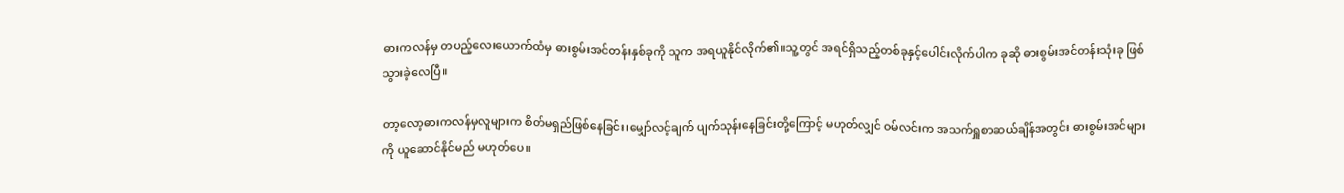ဓားကလန်မှ တပည့်လေးယောက်ထံမှ ဓားစွမ်းအင်တန်းနှစ်ခုကို သူက အရယူနိုင်လိုက်၏။သူ့တွင် အရင်ရှိသည့်တစ်ခုနှင့်ပေါင်းလိုက်ပါက ခုဆို ဓားစွမ်းအင်တန်းသုံးခု ဖြစ်သွားခဲ့လေပြီ။

တာ့လော့ဓားကလန်မှလူများက စိတ်မရှည်ဖြစ်နေခြင်း၊မျှော်လင့်ချက် ပျက်သုန်းနေခြင်းတို့ကြောင့် မဟုတ်လျှင် ဝမ်လင်းက အသက်ရှူစာဆယ်ချိန်အတွင်း ဓားစွမ်းအင်များကို ယူဆောင်နိုင်မည် မဟုတ်ပေ။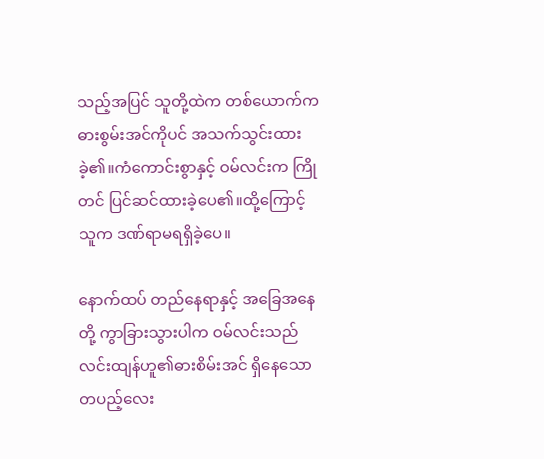သည့်အပြင် သူတို့ထဲက တစ်ယောက်က ဓားစွမ်းအင်ကိုပင် အသက်သွင်းထားခဲ့၏။ကံကောင်းစွာနှင့် ဝမ်လင်းက ကြိုတင် ပြင်ဆင်ထားခဲ့ပေ၏။ထို့ကြောင့် သူက ဒဏ်ရာမရရှိခဲ့ပေ။

နောက်ထပ် တည်နေရာနှင့် အခြေအနေတို့ ကွာခြားသွားပါက ဝမ်လင်းသည် လင်းထျန်ဟူ၏ဓားစိမ်းအင် ရှိနေသော တပည့်လေး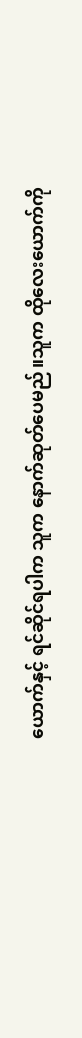ယောက်နှင့် ရင်ဆိုင်ရပါက သူက နောက်ဆုတ်ပေမည်။သူက ထိုလေးယောက်ကို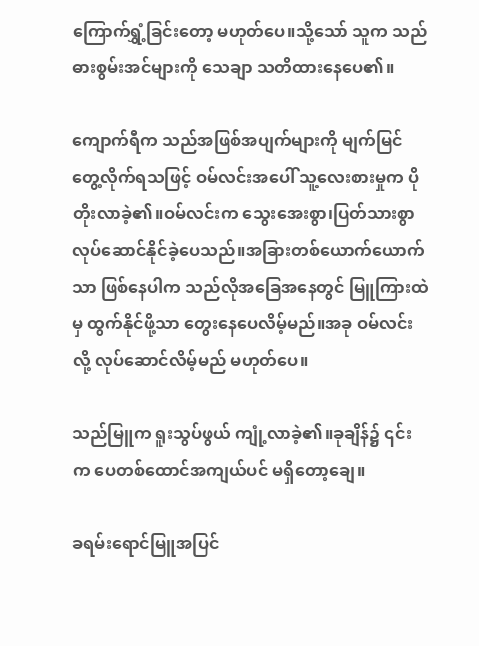ကြောက်ရွှံ့ခြင်းတော့ မဟုတ်ပေ။သို့သော် သူက သည်ဓားစွမ်းအင်များကို သေချာ သတိထားနေပေ၏။

ကျောက်ရီက သည်အဖြစ်အပျက်များကို မျက်မြင်တွေ့လိုက်ရသဖြင့် ဝမ်လင်းအပေါ် သူ့လေးစားမှုက ပိုတိုးလာခဲ့၏။ဝမ်လင်းက သွေးအေးစွာ၊ပြတ်သားစွာ လုပ်ဆောင်နိုင်ခဲ့ပေသည်။အခြားတစ်ယောက်ယောက်သာ ဖြစ်နေပါက သည်လိုအခြေအနေတွင် မြူကြားထဲမှ ထွက်နိုင်ဖို့သာ တွေးနေပေလိမ့်မည်။အခု ဝမ်လင်းလို့ လုပ်ဆောင်လိမ့်မည် မဟုတ်ပေ။

သည်မြူက ရူးသွပ်ဖွယ် ကျုံ့လာခဲ့၏။ခုချိန်၌ ၎င်းက ပေတစ်ထောင်အကျယ်ပင် မရှိတော့ချေ။

ခရမ်းရောင်မြူအပြင်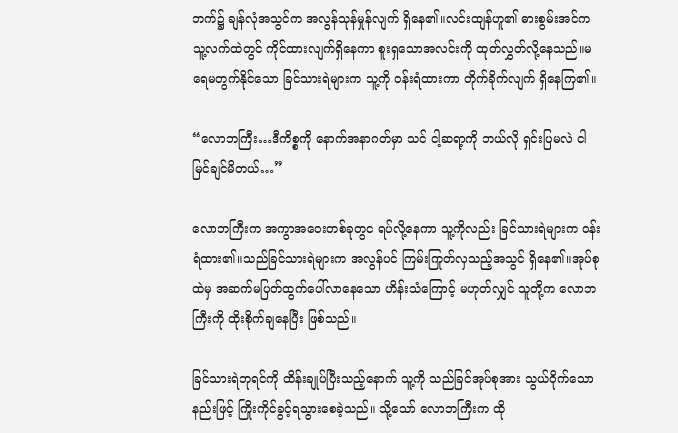ဘက်၌ ချန်လုံအသွင်က အလွန်သုန်မှုန်လျက် ရှိနေ၏။လင်းထျန်ဟူ၏ ဓားစွမ်းအင်က သူ့လက်ထဲတွင် ကိုင်ထားလျက်ရှိနေကာ စူးရှသောအလင်းကို ထုတ်လွှတ်လို့နေသည်။မရေမတွက်နိုင်သော ခြင်သားရဲများက သူ့ကို ဝန်းရံထားကာ တိုက်ခိုက်လျက် ရှိနေကြ၏။

“လောဘကြီး…ဒီကိစ္စကို နောက်အနာဂတ်မှာ သင် ငါ့ဆရာ့ကို ဘယ်လို ရှင်းပြမလဲ ငါ မြင်ချင်မိတယ်…”

လောဘကြီးက အကွာအဝေးတစ်ခုတွင ရပ်လို့နေကာ သူ့ကိုလည်း ခြင်သားရဲများက ဝန်းရံထား၏။သည်ခြင်သားရဲများက အလွန်ပင် ကြမ်းကြုတ်လှသည့်အသွင် ရှိနေ၏။အုပ်စုထဲမှ အဆက်မပြတ်ထွက်ပေါ်လာနေသော ဟိန်းသံကြောင့် မဟုတ်လျှင် သူတို့က လောဘကြီးကို ထိုးစိုက်ချနေပြီး ဖြစ်သည်။

ခြင်သားရဲဘုရင်ကို ထိန်းချုပ်ပြီးသည့်နောက် သူ့ကို သည်ခြင်အုပ်စုအား သွယ်ဝိုက်သောနည်းဖြင့် ကြိုးကိုင်ခွင့်ရသွားစေခဲ့သည်။ သို့သော် လောဘကြီးက ထို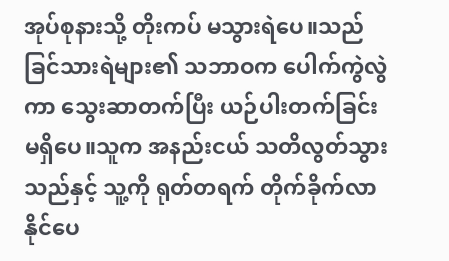အုပ်စုနားသို့ တိုးကပ် မသွားရဲပေ။သည်ခြင်သားရဲများ၏ သဘာဝက ပေါက်ကွဲလွဲကာ သွေးဆာတက်ပြီး ယဉ်ပါးတက်ခြင်း မရှိပေ။သူက အနည်းငယ် သတိလွတ်သွားသည်နှင့် သူ့ကို ရုတ်တရက် တိုက်ခိုက်လာနိုင်ပေ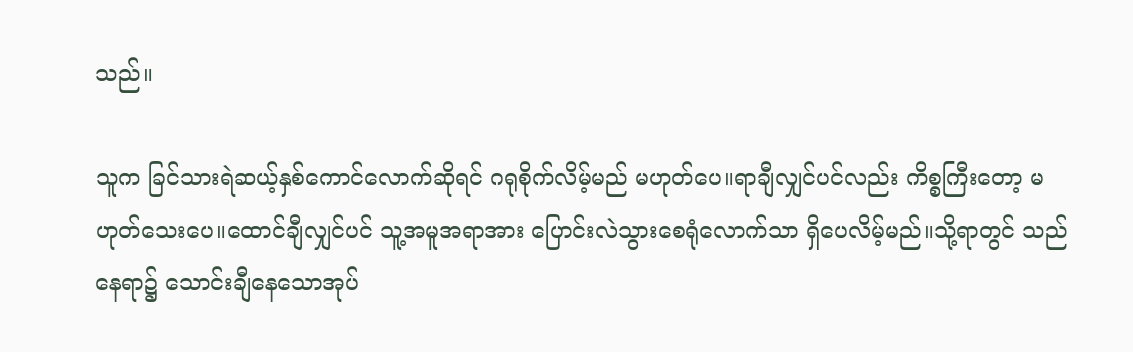သည်။

သူက ခြင်သားရဲဆယ့်နှစ်ကောင်လောက်ဆိုရင် ဂရုစိုက်လိမ့်မည် မဟုတ်ပေ။ရာချီလျှင်ပင်လည်း ကိစ္စကြီးတော့ မဟုတ်သေးပေ။ထောင်ချီလျှင်ပင် သူ့အမူအရာအား ပြောင်းလဲသွားစေရုံလောက်သာ ရှိပေလိမ့်မည်။သို့ရာတွင် သည်နေရာ၌ သောင်းချီနေသောအုပ်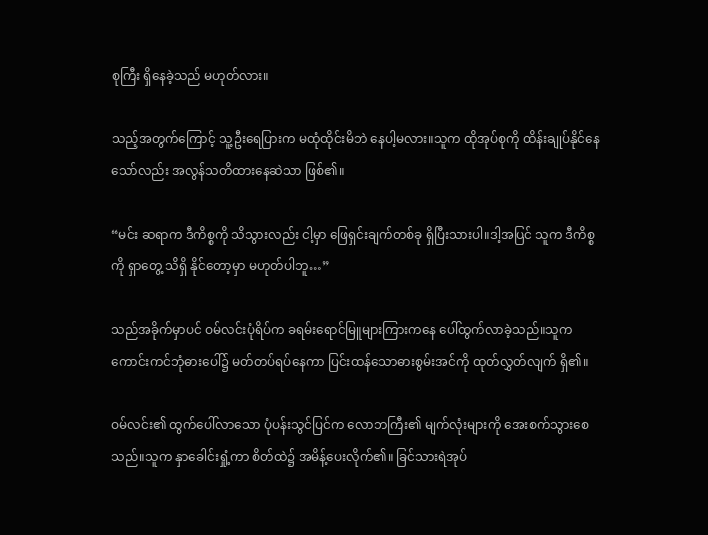စုကြီး ရှိနေခဲ့သည် မဟုတ်လား။

သည့်အတွက်ကြောင့် သူ့ဦးရေပြားက မထုံထိုင်းမိဘဲ နေပါ့မလား။သူက ထိုအုပ်စုကို ထိန်းချုပ်နိုင်နေသော်လည်း အလွန်သတိထားနေဆဲသာ ဖြစ်၏။

“မင်း ဆရာက ဒီကိစ္စကို သိသွားလည်း ငါ့မှာ ဖြေရှင်းချက်တစ်ခု ရှိပြီးသားပါ။ဒါ့အပြင် သူက ဒီကိစ္စကို ရှာတွေ့ သိရှိ နိုင်တော့မှာ မဟုတ်ပါဘူ…”

သည်အခိုက်မှာပင် ဝမ်လင်းပုံရိပ်က ခရမ်းရောင်မြူများကြားကနေ ပေါ်ထွက်လာခဲ့သည်။သူက ကောင်းကင်ဘုံဓားပေါ်၌ မတ်တပ်ရပ်နေကာ ပြင်းထန်သောဓားစွမ်းအင်ကို ထုတ်လွှတ်လျက် ရှိ၏။

ဝမ်လင်း၏ ထွက်ပေါ်လာသော ပုံပန်းသွင်ပြင်က လောဘကြီး၏ မျက်လုံးများကို အေးစက်သွားစေသည်။သူက နှာခေါင်းရှုံ့ကာ စိတ်ထဲ၌ အမိန့်ပေးလိုက်၏။ ခြင်သားရဲအုပ်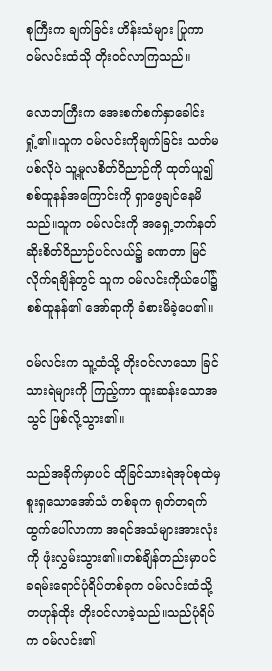စုကြီးက ချက်ခြင်း ဟိန်းသံများ ပြုကာ ဝမ်လင်းထံသို တိုးဝင်လာကြသည်။

လောဘကြီးက အေးစက်စက်နှာခေါင်းရှုံ့၏။သူက ဝမ်လင်းကိုချက်ခြင်း သတ်မပစ်လိုပဲ သူ့မူလစိတ်ဝိညာဉ်ကို ထုတ်ယူ၍ စစ်ထူနန်အကြောင်းကို ရှာဖွေချင်နေမိသည်။သူက ဝမ်လင်းကို အရှေ့ဘက်နတ်ဆိုးစိတ်ဝိညာဉ်ပင်လယ်၌ ခဏတာ မြင်လိုက်ရချိန်တွင် သူက ဝမ်လင်းကိုယ်ပေါ်၌ စစ်ထူနန်၏ အော်ရာကို ခံစားမိခဲ့ပေ၏။

ဝမ်လင်းက သူ့ထံသို့ တိုးဝင်လာသော ခြင်သားရဲများကို ကြည့်ကာ ထူးဆန်းသောအသွင် ဖြစ်လို့သွား၏။

သည်အခိုက်မှာပင် ထိုခြင်သားရဲအုပ်စုထဲမှ စူးရှသောအော်သံ တစ်ခုက ရုတ်တရက် ထွက်ပေါ်လာကာ အရင်အသံများအားလုံးကို ဖုံးလွှမ်းသွား၏။တစ်ချိန်တည်းမှာပင် ခရမ်းရောင်ပုံရိပ်တစ်ခုက ဝမ်လင်းထံသို့ တဟုန်ထိုး တိုးဝင်လာခဲ့သည်။သည်ပုံရိပ်က ဝမ်လင်း၏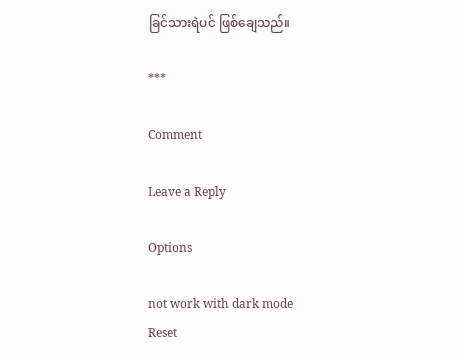ခြင်သားရဲပင် ဖြစ်ချေသည်။

***

Comment

Leave a Reply

Options

not work with dark mode
Reset